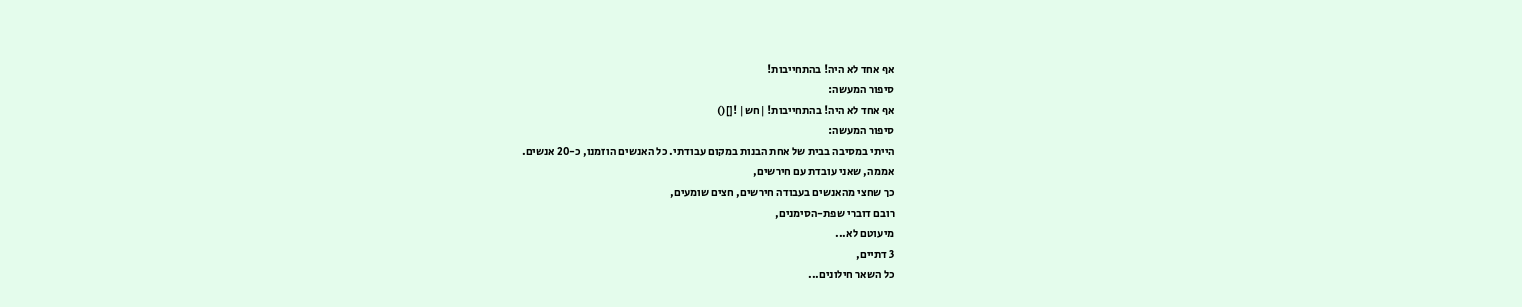אף אחד לא היה! בהתחייבות!
סיפור המעשה:
אף אחד לא היה! בהתחייבות! |חש| ![]()
סיפור המעשה:
הייתי במסיבה בבית של אחת הבנות במקום עבודתי. כל האנשים הוזמנו, כ-20 אנשים.
אממה, שאני עובדת עם חירשים,
כך שחצי מהאנשים בעבודה חירשים, חצים שומעים,
רובם דוברי שפת-הסימנים,
מיעוטם לא...
3 דתיים,
כל השאר חילונים...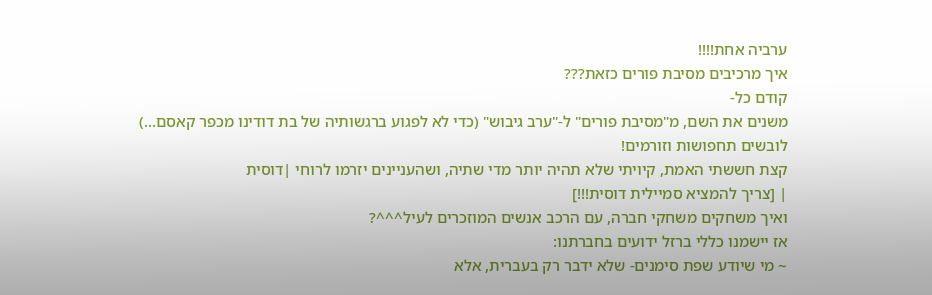ערביה אחת!!!!
איך מרכיבים מסיבת פורים כזאת???
קודם כל-
משנים את השם, מ"מסיבת פורים" ל-"ערב גיבוש" (כדי לא לפגוע ברגשותיה של בת דודינו מכפר קאסם...)
לובשים תחפושות וזורמים!
קצת חששתי האמת, קיויתי שלא תהיה יותר מדי שתיה, ושהעניינים יזרמו לרוחי |דוסית
| [צריך להמציא סמיילית דוסית!!!]
ואיך משחקים משחקי חברה, עם הרכב אנשים המוזכרים לעיל^^^?
אז יישמנו כללי ברזל ידועים בחברתנו:
~ מי שיודע שפת סימנים- שלא ידבר רק בעברית, אלא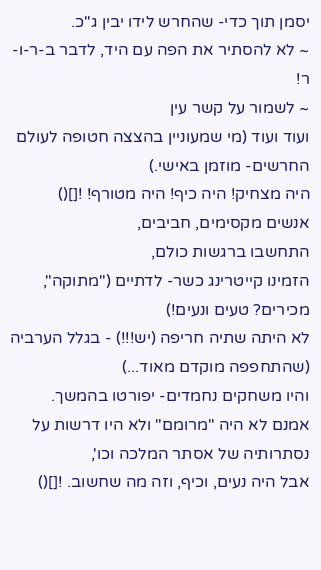יסמן תוך כדי- שהחרש לידו יבין ג"כ.
~ לא להסתיר את הפה עם היד, לדבר ב-ר-ו-ר!
~ לשמור על קשר עין
ועוד ועוד (מי שמעוניין בהצצה חטופה לעולם החרשים- מוזמן באישי.)
היה מצחיק! היה כיף! היה מטורף! ![]()
אנשים מקסימים, חביבים,
התחשבו ברגשות כולם,
הזמינו קייטרינג כשר- לדתיים ("מתוקה", מכירים? טעים ונעים!)
לא היתה שתיה חריפה (יש!!!) - בגלל הערביה (שהתחפפה מוקדם מאוד...)
והיו משחקים נחמדים- יפורטו בהמשך.
אמנם לא היה "מרומם" ולא היו דרשות על נסתרותיה של אסתר המלכה וכו',
אבל היה נעים, וכיף, וזה מה שחשוב. ![]()